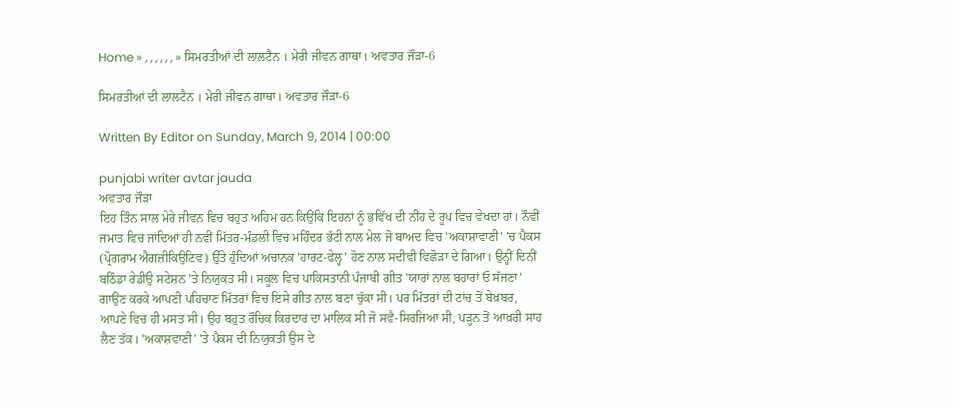Home » , , , , , , » ਸਿਮਰਤੀਆਂ ਦੀ ਲਾਲਟੈਨ । ਮੇਰੀ ਜੀਵਨ ਗਾਥਾ। ਅਵਤਾਰ ਜੌੜਾ-6

ਸਿਮਰਤੀਆਂ ਦੀ ਲਾਲਟੈਨ । ਮੇਰੀ ਜੀਵਨ ਗਾਥਾ। ਅਵਤਾਰ ਜੌੜਾ-6

Written By Editor on Sunday, March 9, 2014 | 00:00

punjabi writer avtar jauda
ਅਵਤਾਰ ਜੌੜਾ
ਇਹ ਤਿੰਨ ਸਾਲ ਮੇਰੇ ਜੀਵਨ ਵਿਚ ਬਹੁਤ ਅਹਿਮ ਹਨ ਕਿਉਂਕਿ ਇਹਨਾਂ ਨੂੰ ਭਵਿੱਖ ਦੀ ਨੀਂਹ ਦੇ ਰੂਪ ਵਿਚ ਵੇਖਦਾ ਹਾਂ। ਨੌਵੀਂ ਜਮਾਤ ਵਿਚ ਜਾਂਦਿਆਂ ਹੀ ਨਵੀਂ ਮਿੱਤਰ-ਮੰਡਲੀ ਵਿਚ ਮਹਿੰਦਰ ਭੱਟੀ ਨਾਲ ਮੇਲ ਜੋ ਬਾਅਦ ਵਿਚ 'ਅਕਾਸ਼ਾਵਾਣੀ' 'ਚ ਪੈਕਸ (ਪ੍ਰੋਗਰਾਮ ਐਗਜ਼ੀਕਿਉਟਿਵ) ਉੱਤੇ ਹੁੰਦਿਆਂ ਅਚਾਨਕ 'ਹਾਰਟ-ਫੇਲ੍ਹ' ਹੋਣ ਨਾਲ ਸਦੀਵੀ ਵਿਛੋੜਾ ਦੇ ਗਿਆ। ਉਨ੍ਹੀਂ ਦਿਨੀਂ ਬਠਿੰਡਾ ਰੇਡੀਉ ਸਟੇਸ਼ਨ 'ਤੇ ਨਿਯੁਕਤ ਸੀ। ਸਕੂਲ ਵਿਚ ਪਾਕਿਸਤਾਨੀ ਪੰਜਾਬੀ ਗੀਤ 'ਯਾਰਾਂ ਨਾਲ ਬਹਾਰਾਂ ਓ ਸੱਜਣਾ' ਗਾਉਣ ਕਰਕੇ ਆਪਣੀ ਪਹਿਚਾਣ ਮਿੱਤਰਾਂ ਵਿਚ ਇਸੇ ਗੀਤ ਨਾਲ ਬਣਾ ਚੁੱਕਾ ਸੀ। ਪਰ ਮਿੱਤਰਾਂ ਦੀ ਟਾਂਚ ਤੋਂ ਬੇਖ਼ਬਰ, ਆਪਣੇ ਵਿਚ ਹੀ ਮਸਤ ਸੀ। ਉਹ ਬਹੁਤ ਰੌਚਿਕ ਕਿਰਦਾਰ ਦਾ ਮਾਲਿਕ ਸੀ ਜੋ ਸਵੈ-ਸਿਰਜਿਆ ਸੀ, ਪੜ੍ਹਨ ਤੋਂ ਆਖ਼ਰੀ ਸਾਹ ਲੈਣ ਤੱਕ। 'ਅਕਾਸ਼ਵਾਣੀ' 'ਤੇ ਪੈਕਸ ਦੀ ਨਿਯੁਕਤੀ ਉਸ ਦੇ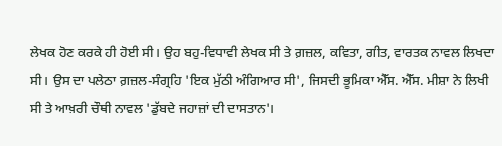ਲੇਖਕ ਹੋਣ ਕਰਕੇ ਹੀ ਹੋਈ ਸੀ। ਉਹ ਬਹੁ-ਵਿਧਾਵੀ ਲੇਖਕ ਸੀ ਤੇ ਗ਼ਜ਼ਲ, ਕਵਿਤਾ, ਗੀਤ, ਵਾਰਤਕ ਨਾਵਲ ਲਿਖਦਾ ਸੀ। ਉਸ ਦਾ ਪਲੇਠਾ ਗ਼ਜ਼ਲ-ਸੰਗ੍ਰਹਿ 'ਇਕ ਮੁੱਠੀ ਅੰਗਿਆਰ ਸੀ', ਜਿਸਦੀ ਭੂਮਿਕਾ ਐੱਸ. ਐੱਸ. ਮੀਸ਼ਾ ਨੇ ਲਿਖੀ ਸੀ ਤੇ ਆਖ਼ਰੀ ਚੌਥੀ ਨਾਵਲ 'ਡੁੱਬਦੇ ਜਹਾਜ਼ਾਂ ਦੀ ਦਾਸਤਾਨ'।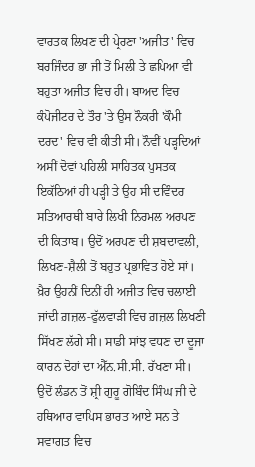ਵਾਰਤਕ ਲਿਖਣ ਦੀ ਪ੍ਰੇਰਣਾ 'ਅਜੀਤ' ਵਿਚ ਬਰਜਿੰਦਰ ਭਾ ਜੀ ਤੋਂ ਮਿਲੀ ਤੇ ਛਪਿਆ ਵੀ ਬਹੁਤਾ ਅਜੀਤ ਵਿਚ ਹੀ। ਬਾਅਦ ਵਿਚ ਕੰਪੋਜੀਟਰ ਦੇ ਤੌਰ 'ਤੇ ਉਸ ਨੌਕਰੀ 'ਕੌਮੀ ਦਰਦ' ਵਿਚ ਵੀ ਕੀਤੀ ਸੀ। ਨੌਵੀਂ ਪੜ੍ਹਦਿਆਂ ਅਸੀਂ ਦੋਵਾਂ ਪਹਿਲੀ ਸਾਹਿਤਕ ਪੁਸਤਕ ਇਕੱਠਿਆਂ ਹੀ ਪੜ੍ਹੀ ਤੇ ਉਹ ਸੀ ਦਵਿੰਦਰ ਸਤਿਆਰਥੀ ਬਾਰੇ ਲਿਖੀ ਨਿਰਮਲ ਅਰਪਣ ਦੀ ਕਿਤਾਬ। ਉਦੋਂ ਅਰਪਣ ਦੀ ਸ਼ਬਦਾਵਲੀ, ਲਿਖਣ-ਸ਼ੈਲੀ ਤੋਂ ਬਹੁਤ ਪ੍ਰਭਾਵਿਤ ਹੋਏ ਸਾਂ। ਖ਼ੈਰ ਉਹਨੀਂ ਦਿਨੀਂ ਹੀ ਅਜੀਤ ਵਿਚ ਚਲਾਈ ਜਾਂਦੀ ਗ਼ਜ਼ਲ-ਫੁੱਲਵਾੜੀ ਵਿਚ ਗ਼ਜ਼ਲ ਲਿਖਣੀ ਸਿੱਖਣ ਲੱਗੇ ਸੀ। ਸਾਡੀ ਸਾਂਝ ਵਧਣ ਦਾ ਦੂਜਾ ਕਾਰਨ ਦੋਹਾਂ ਦਾ ਐੱਨ.ਸੀ.ਸੀ. ਰੱਖਣਾ ਸੀ। ਉਦੋਂ ਲੰਡਨ ਤੋਂ ਸ਼੍ਰੀ ਗੁਰੂ ਗੋਬਿੰਦ ਸਿੰਘ ਜੀ ਦੇ ਹਥਿਆਰ ਵਾਪਿਸ ਭਾਰਤ ਆਏ ਸਨ ਤੇ ਸਵਾਗਤ ਵਿਚ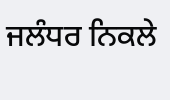ਜਲੰਧਰ ਨਿਕਲੇ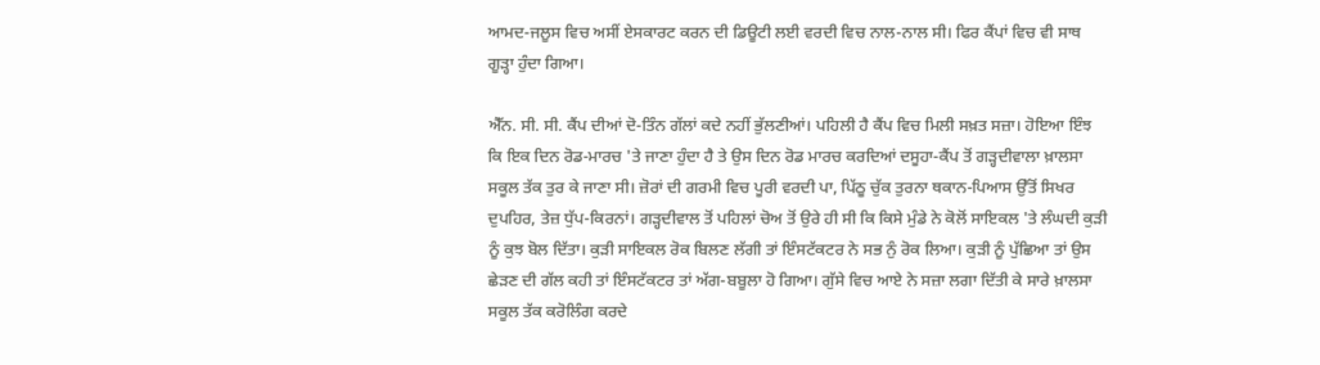ਆਮਦ-ਜਲੂਸ ਵਿਚ ਅਸੀਂ ਏਸਕਾਰਟ ਕਰਨ ਦੀ ਡਿਊਟੀ ਲਈ ਵਰਦੀ ਵਿਚ ਨਾਲ-ਨਾਲ ਸੀ। ਫਿਰ ਕੈਂਪਾਂ ਵਿਚ ਵੀ ਸਾਥ ਗੂੜ੍ਹਾ ਹੁੰਦਾ ਗਿਆ।

ਐੱਨ. ਸੀ. ਸੀ. ਕੈਂਪ ਦੀਆਂ ਦੋ-ਤਿੰਨ ਗੱਲਾਂ ਕਦੇ ਨਹੀਂ ਭੁੱਲਣੀਆਂ। ਪਹਿਲੀ ਹੈ ਕੈਂਪ ਵਿਚ ਮਿਲੀ ਸਖ਼ਤ ਸਜ਼ਾ। ਹੋਇਆ ਇੰਝ ਕਿ ਇਕ ਦਿਨ ਰੋਡ-ਮਾਰਚ 'ਤੇ ਜਾਣਾ ਹੁੰਦਾ ਹੈ ਤੇ ਉਸ ਦਿਨ ਰੋਡ ਮਾਰਚ ਕਰਦਿਆਂ ਦਸੂਹਾ-ਕੈਂਪ ਤੋਂ ਗੜ੍ਹਦੀਵਾਲਾ ਖ਼ਾਲਸਾ ਸਕੂਲ ਤੱਕ ਤੁਰ ਕੇ ਜਾਣਾ ਸੀ। ਜ਼ੋਰਾਂ ਦੀ ਗਰਮੀ ਵਿਚ ਪੂਰੀ ਵਰਦੀ ਪਾ, ਪਿੱਠੂ ਚੁੱਕ ਤੁਰਨਾ ਥਕਾਨ-ਪਿਆਸ ਉੱਤੋਂ ਸਿਖਰ ਦੁਪਹਿਰ, ਤੇਜ਼ ਧੁੱਪ-ਕਿਰਨਾਂ। ਗੜ੍ਹਦੀਵਾਲ ਤੋਂ ਪਹਿਲਾਂ ਚੋਅ ਤੋਂ ਉਰੇ ਹੀ ਸੀ ਕਿ ਕਿਸੇ ਮੁੰਡੇ ਨੇ ਕੋਲੋਂ ਸਾਇਕਲ 'ਤੇ ਲੰਘਦੀ ਕੁੜੀ ਨੂੰ ਕੁਝ ਬੋਲ ਦਿੱਤਾ। ਕੁੜੀ ਸਾਇਕਲ ਰੋਕ ਬਿਲਣ ਲੱਗੀ ਤਾਂ ਇੰਸਟੱਕਟਰ ਨੇ ਸਭ ਨੁੰ ਰੋਕ ਲਿਆ। ਕੁੜੀ ਨੂੰ ਪੁੱਛਿਆ ਤਾਂ ਉਸ ਛੇੜਣ ਦੀ ਗੱਲ ਕਹੀ ਤਾਂ ਇੰਸਟੱਕਟਰ ਤਾਂ ਅੱਗ-ਬਬੂਲਾ ਹੋ ਗਿਆ। ਗੁੱਸੇ ਵਿਚ ਆਏ ਨੇ ਸਜ਼ਾ ਲਗਾ ਦਿੱਤੀ ਕੇ ਸਾਰੇ ਖ਼ਾਲਸਾ ਸਕੂਲ ਤੱਕ ਕਰੋਲਿੰਗ ਕਰਦੇ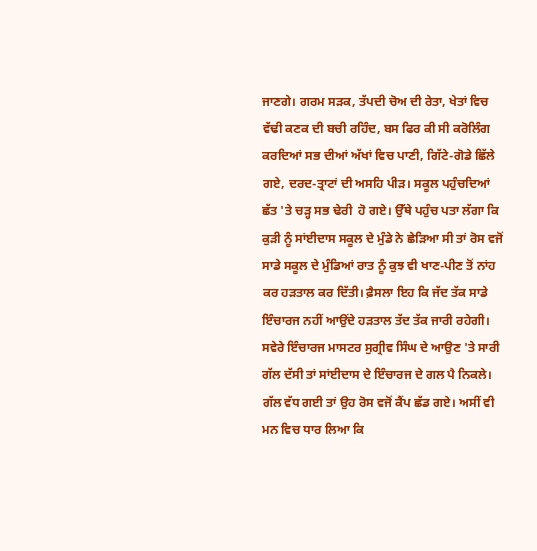ਜਾਣਗੇ। ਗਰਮ ਸੜਕ, ਤੱਪਦੀ ਚੋਅ ਦੀ ਰੇਤਾ, ਖੇਤਾਂ ਵਿਚ ਵੱਢੀ ਕਣਕ ਦੀ ਬਚੀ ਰਹਿੰਦ, ਬਸ ਫਿਰ ਕੀ ਸੀ ਕਰੋਲਿੰਗ ਕਰਦਿਆਂ ਸਭ ਦੀਆਂ ਅੱਖਾਂ ਵਿਚ ਪਾਣੀ, ਗਿੱਟੇ-ਗੋਡੇ ਛਿੱਲੇ ਗਏ, ਦਰਦ-ਤ੍ਰਾਟਾਂ ਦੀ ਅਸਹਿ ਪੀੜ। ਸਕੂਲ ਪਹੁੰਚਦਿਆਂ ਛੱਤ 'ਤੇ ਚੜ੍ਹ ਸਭ ਢੇਰੀ  ਹੋ ਗਏ। ਉੱਥੇ ਪਹੁੰਚ ਪਤਾ ਲੱਗਾ ਕਿ ਕੁੜੀ ਨੂੰ ਸਾਂਈਦਾਸ ਸਕੂਲ ਦੇ ਮੁੰਡੇ ਨੇ ਛੇੜਿਆ ਸੀ ਤਾਂ ਰੋਸ ਵਜੋਂ ਸਾਡੇ ਸਕੂਲ ਦੇ ਮੁੰਡਿਆਂ ਰਾਤ ਨੂੰ ਕੁਝ ਵੀ ਖਾਣ-ਪੀਣ ਤੋਂ ਨਾਂਹ ਕਰ ਹੜਤਾਲ ਕਰ ਦਿੱਤੀ। ਫ਼ੈਸਲਾ ਇਹ ਕਿ ਜੱਦ ਤੱਕ ਸਾਡੇ ਇੰਚਾਰਜ ਨਹੀਂ ਆਉਂਦੇ ਹੜਤਾਲ ਤੱਦ ਤੱਕ ਜਾਰੀ ਰਹੇਗੀ। ਸਵੇਰੇ ਇੰਚਾਰਜ ਮਾਸਟਰ ਸੁਗ੍ਰੀਵ ਸਿੰਘ ਦੇ ਆਉਣ 'ਤੇ ਸਾਰੀ ਗੱਲ ਦੱਸੀ ਤਾਂ ਸਾਂਈਦਾਸ ਦੇ ਇੰਚਾਰਜ ਦੇ ਗਲ ਪੈ ਨਿਕਲੇ। ਗੱਲ ਵੱਧ ਗਈ ਤਾਂ ਉਹ ਰੋਸ ਵਜੋਂ ਕੈਂਪ ਛੱਡ ਗਏ। ਅਸੀਂ ਵੀ ਮਨ ਵਿਚ ਧਾਰ ਲਿਆ ਕਿ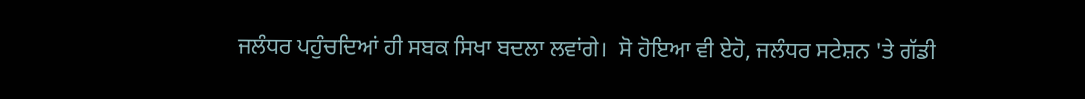ਜਲੰਧਰ ਪਹੁੰਚਦਿਆਂ ਹੀ ਸਬਕ ਸਿਖਾ ਬਦਲਾ ਲਵਾਂਗੇ।  ਸੋ ਹੋਇਆ ਵੀ ਏਹੋ, ਜਲੰਧਰ ਸਟੇਸ਼ਨ 'ਤੇ ਗੱਡੀ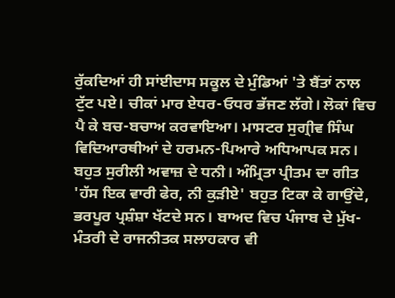ਰੁੱਕਦਿਆਂ ਹੀ ਸਾਂਈਦਾਸ ਸਕੂਲ ਦੇ ਮੁੰਡਿਆਂ 'ਤੇ ਬੈਂਤਾਂ ਨਾਲ ਟੁੱਟ ਪਏ। ਚੀਕਾਂ ਮਾਰ ਏਧਰ-ਓਧਰ ਭੱਜਣ ਲੱਗੇ। ਲੋਕਾਂ ਵਿਚ ਪੈ ਕੇ ਬਚ-ਬਚਾਅ ਕਰਵਾਇਆ। ਮਾਸਟਰ ਸੁਗ੍ਰੀਵ ਸਿੰਘ ਵਿਦਿਆਰਥੀਆਂ ਦੇ ਹਰਮਨ-ਪਿਆਰੇ ਅਧਿਆਪਕ ਸਨ। ਬਹੁਤ ਸੁਰੀਲੀ ਅਵਾਜ਼ ਦੇ ਧਨੀ। ਅੰਮ੍ਰਿਤਾ ਪ੍ਰੀਤਮ ਦਾ ਗੀਤ 'ਹੱਸ ਇਕ ਵਾਰੀ ਫੇਰ, ਨੀ ਕੁੜੀਏ' ਬਹੁਤ ਟਿਕਾ ਕੇ ਗਾਉਂਦੇ, ਭਰਪੂਰ ਪ੍ਰਸ਼ੰਸ਼ਾ ਖੱਟਦੇ ਸਨ। ਬਾਅਦ ਵਿਚ ਪੰਜਾਬ ਦੇ ਮੁੱਖ-ਮੰਤਰੀ ਦੇ ਰਾਜਨੀਤਕ ਸਲਾਹਕਾਰ ਵੀ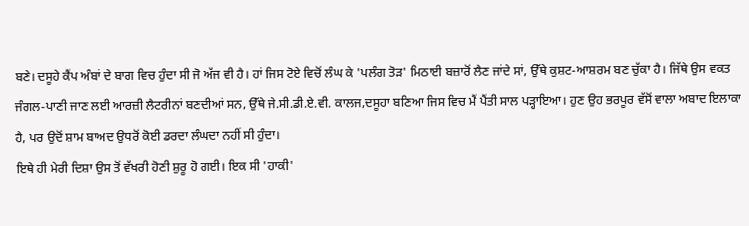ਬਣੇ। ਦਸੂਹੇ ਕੈਂਪ ਅੰਬਾਂ ਦੇ ਬਾਗ ਵਿਚ ਹੁੰਦਾ ਸੀ ਜੋ ਅੱਜ ਵੀ ਹੈ। ਹਾਂ ਜਿਸ ਟੋਏ ਵਿਚੋਂ ਲੰਘ ਕੇ 'ਪਲੰਗ ਤੋੜ' ਮਿਠਾਈ ਬਜ਼ਾਰੋਂ ਲੈਣ ਜਾਂਦੇ ਸਾਂ, ਉੱਥੇ ਕੁਸ਼ਟ-ਆਸ਼ਰਮ ਬਣ ਚੁੱਕਾ ਹੈ। ਜਿੱਥੇ ਉਸ ਵਕਤ ਜੰਗਲ-ਪਾਣੀ ਜਾਣ ਲਈ ਆਰਜ਼ੀ ਲੈਟਰੀਨਾਂ ਬਣਦੀਆਂ ਸਨ, ਉੱਥੇ ਜੇ.ਸੀ.ਡੀ.ਏ.ਵੀ. ਕਾਲਜ,ਦਸੂਹਾ ਬਣਿਆ ਜਿਸ ਵਿਚ ਮੈਂ ਪੈਂਤੀ ਸਾਲ ਪੜ੍ਹਾਇਆ। ਹੁਣ ਉਹ ਭਰਪੂਰ ਵੱਸੋਂ ਵਾਲਾ ਅਬਾਦ ਇਲਾਕਾ ਹੈ, ਪਰ ਉਦੋਂ ਸ਼ਾਮ ਬਾਅਦ ਉਧਰੋਂ ਕੋਈ ਡਰਦਾ ਲੰਘਦਾ ਨਹੀਂ ਸੀ ਹੁੰਦਾ।
ਇਥੇ ਹੀ ਮੇਰੀ ਦਿਸ਼ਾ ਉਸ ਤੋਂ ਵੱਖਰੀ ਹੋਣੀ ਸ਼ੁਰੂ ਹੋ ਗਈ। ਇਕ ਸੀ 'ਹਾਕੀ'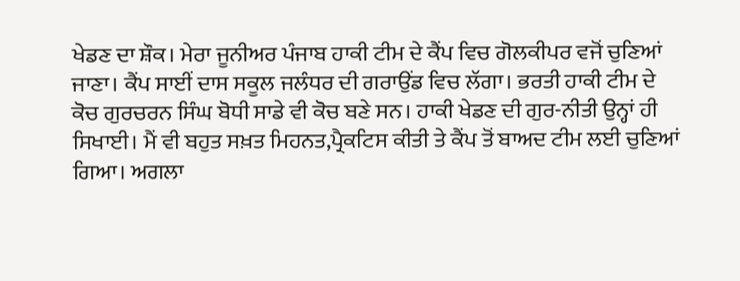ਖੇਡਣ ਦਾ ਸ਼ੌਕ। ਮੇਰਾ ਜੂਨੀਅਰ ਪੰਜਾਬ ਹਾਕੀ ਟੀਮ ਦੇ ਕੈਂਪ ਵਿਚ ਗੋਲਕੀਪਰ ਵਜੋਂ ਚੁਣਿਆਂ ਜਾਣਾ। ਕੈਂਪ ਸਾਈਂ ਦਾਸ ਸਕੂਲ ਜਲੰਧਰ ਦੀ ਗਰਾਉਂਡ ਵਿਚ ਲੱਗਾ। ਭਰਤੀ ਹਾਕੀ ਟੀਮ ਦੇ ਕੋਚ ਗੁਰਚਰਨ ਸਿੰਘ ਬੋਧੀ ਸਾਡੇ ਵੀ ਕੋਚ ਬਣੇ ਸਨ। ਹਾਕੀ ਖੇਡਣ ਦੀ ਗੁਰ-ਨੀਤੀ ਉਨ੍ਹਾਂ ਹੀ ਸਿਖਾਈ। ਮੈਂ ਵੀ ਬਹੁਤ ਸਖ਼ਤ ਮਿਹਨਤ,ਪ੍ਰੈਕਟਿਸ ਕੀਤੀ ਤੇ ਕੈਂਪ ਤੋਂ ਬਾਅਦ ਟੀਮ ਲਈ ਚੁਣਿਆਂ ਗਿਆ। ਅਗਲਾ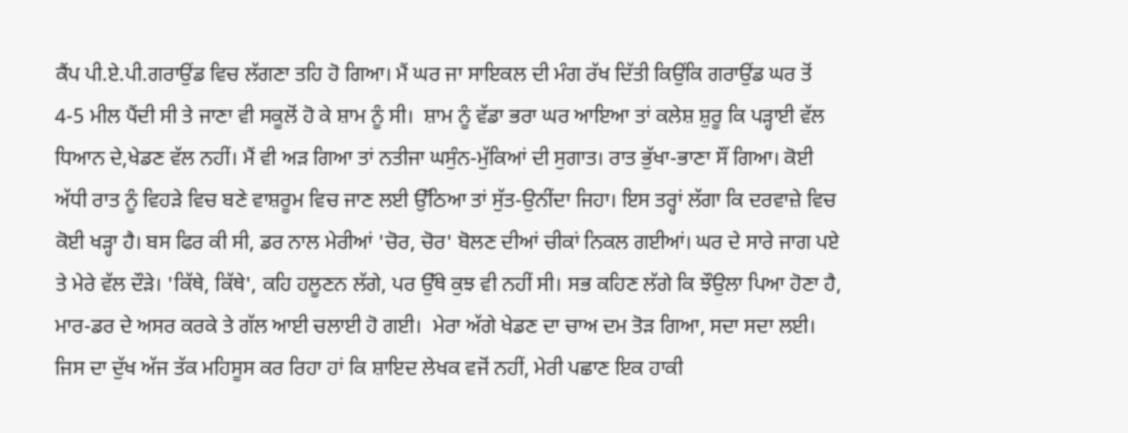ਕੈਂਪ ਪੀ.ਏ.ਪੀ.ਗਰਾਉਂਡ ਵਿਚ ਲੱਗਣਾ ਤਹਿ ਹੋ ਗਿਆ। ਮੈਂ ਘਰ ਜਾ ਸਾਇਕਲ ਦੀ ਮੰਗ ਰੱਖ ਦਿੱਤੀ ਕਿਉਂਕਿ ਗਰਾਉਂਡ ਘਰ ਤੋਂ 4-5 ਮੀਲ ਪੈਂਦੀ ਸੀ ਤੇ ਜਾਣਾ ਵੀ ਸਕੂਲੋਂ ਹੋ ਕੇ ਸ਼ਾਮ ਨੂੰ ਸੀ।  ਸ਼ਾਮ ਨੂੰ ਵੱਡਾ ਭਰਾ ਘਰ ਆਇਆ ਤਾਂ ਕਲੇਸ਼ ਸ਼ੁਰੂ ਕਿ ਪੜ੍ਹਾਈ ਵੱਲ ਧਿਆਨ ਦੇ,ਖੇਡਣ ਵੱਲ ਨਹੀਂ। ਮੈਂ ਵੀ ਅੜ ਗਿਆ ਤਾਂ ਨਤੀਜਾ ਘਸੁੰਨ-ਮੁੱਕਿਆਂ ਦੀ ਸੁਗਾਤ। ਰਾਤ ਭੁੱਖਾ-ਭਾਣਾ ਸੌਂ ਗਿਆ। ਕੋਈ ਅੱਧੀ ਰਾਤ ਨੂੰ ਵਿਹੜੇ ਵਿਚ ਬਣੇ ਵਾਸ਼ਰੂਮ ਵਿਚ ਜਾਣ ਲਈ ਉੱਠਿਆ ਤਾਂ ਸੁੱਤ-ਉਨੀਂਦਾ ਜਿਹਾ। ਇਸ ਤਰ੍ਹਾਂ ਲੱਗਾ ਕਿ ਦਰਵਾਜ਼ੇ ਵਿਚ ਕੋਈ ਖੜ੍ਹਾ ਹੈ। ਬਸ ਫਿਰ ਕੀ ਸੀ, ਡਰ ਨਾਲ ਮੇਰੀਆਂ 'ਚੋਰ, ਚੋਰ' ਬੋਲਣ ਦੀਆਂ ਚੀਕਾਂ ਨਿਕਲ ਗਈਆਂ। ਘਰ ਦੇ ਸਾਰੇ ਜਾਗ ਪਏ ਤੇ ਮੇਰੇ ਵੱਲ ਦੌੜੇ। 'ਕਿੱਥੇ, ਕਿੱਥੇ', ਕਹਿ ਹਲੂਣਨ ਲੱਗੇ, ਪਰ ਉੱਥੇ ਕੁਝ ਵੀ ਨਹੀਂ ਸੀ। ਸਭ ਕਹਿਣ ਲੱਗੇ ਕਿ ਝੌਉਲਾ ਪਿਆ ਹੋਣਾ ਹੈ, ਮਾਰ-ਡਰ ਦੇ ਅਸਰ ਕਰਕੇ ਤੇ ਗੱਲ ਆਈ ਚਲਾਈ ਹੋ ਗਈ।  ਮੇਰਾ ਅੱਗੇ ਖੇਡਣ ਦਾ ਚਾਅ ਦਮ ਤੋੜ ਗਿਆ, ਸਦਾ ਸਦਾ ਲਈ। ਜਿਸ ਦਾ ਦੁੱਖ ਅੱਜ ਤੱਕ ਮਹਿਸੂਸ ਕਰ ਰਿਹਾ ਹਾਂ ਕਿ ਸ਼ਾਇਦ ਲੇਖਕ ਵਜੋਂ ਨਹੀਂ, ਮੇਰੀ ਪਛਾਣ ਇਕ ਹਾਕੀ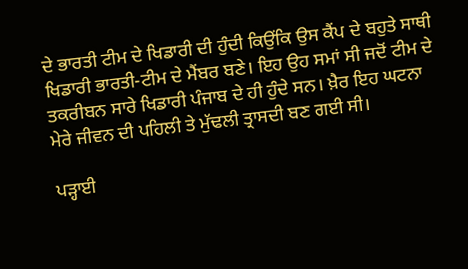ਦੇ ਭਾਰਤੀ ਟੀਮ ਦੇ ਖਿਡਾਰੀ ਦੀ ਹੁੰਦੀ ਕਿਉਂਕਿ ਉਸ ਕੈਂਪ ਦੇ ਬਹੁਤੇ ਸਾਥੀ ਖਿਡਾਰੀ ਭਾਰਤੀ-ਟੀਮ ਦੇ ਮੈਂਬਰ ਬਣੇ। ਇਹ ਉਹ ਸਮਾਂ ਸੀ ਜਦੋਂ ਟੀਮ ਦੇ ਤਕਰੀਬਨ ਸਾਰੇ ਖਿਡਾਰੀ ਪੰਜਾਬ ਦੇ ਹੀ ਹੁੰਦੇ ਸਨ। ਖ਼ੈਰ ਇਹ ਘਟਨਾ ਮੇਰੇ ਜੀਵਨ ਦੀ ਪਹਿਲੀ ਤੇ ਮੁੱਢਲੀ ਤ੍ਰਾਸਦੀ ਬਣ ਗਈ ਸੀ।

ਪੜ੍ਹਾਈ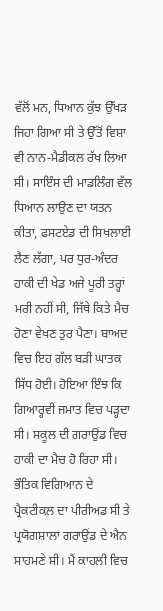ਵੱਲੋਂ ਮਨ, ਧਿਆਨ ਕੁੱਝ ਉੱਖੜ ਜਿਹਾ ਗਿਆ ਸੀ ਤੇ ਉੱਤੋਂ ਵਿਸ਼ਾ ਵੀ ਨਾਨ-ਮੈਡੀਕਲ ਰੱਖ ਲਿਆ ਸੀ। ਸਾਇੰਸ ਦੀ ਮਾਡਲਿੰਗ ਵੱਲ ਧਿਆਨ ਲਾਉਣ ਦਾ ਯਤਨ ਕੀਤਾ, ਫਸਟਏਡ ਦੀ ਸਿਖਲਾਈ ਲੈਣ ਲੱਗਾ, ਪਰ ਧੁਰ-ਅੰਦਰ ਹਾਕੀ ਦੀ ਖੇਡ ਅਜੇ ਪੂਰੀ ਤਰ੍ਹਾਂ ਮਰੀ ਨਹੀਂ ਸੀ, ਜਿੱਥੇ ਕਿਤੇ ਮੈਚ ਹੋਣਾ ਵੇਖਣ ਤੁਰ ਪੈਣਾ। ਬਾਅਦ ਵਿਚ ਇਹ ਗੱਲ ਬੜੀ ਘਾਤਕ ਸਿੱਧ ਹੋਈ। ਹੋਇਆ ਇੰਝ ਕਿ ਗਿਆਰ੍ਹਵੀਂ ਜਮਾਤ ਵਿਚ ਪੜ੍ਹਦਾ ਸੀ। ਸਕੂਲ ਦੀ ਗਰਾਉਂਡ ਵਿਚ ਹਾਕੀ ਦਾ ਮੈਚ ਹੋ ਰਿਹਾ ਸੀ। ਭੌਤਿਕ ਵਿਗਿਆਨ ਦੇ ਪ੍ਰੈਕਟੀਕਲ ਦਾ ਪੀਰੀਅਡ ਸੀ ਤੇ ਪ੍ਰਯੋਗਸ਼ਾਲਾ ਗਰਾਉਂਡ ਦੇ ਐਨ ਸਾਹਮਣੇ ਸੀ। ਮੈਂ ਕਾਹਲੀ ਵਿਚ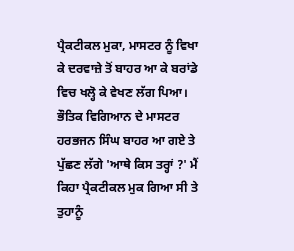ਪ੍ਰੈਕਟੀਕਲ ਮੁਕਾ, ਮਾਸਟਰ ਨੂੰ ਵਿਖਾ ਕੇ ਦਰਵਾਜ਼ੇ ਤੋਂ ਬਾਹਰ ਆ ਕੇ ਬਰਾਂਡੇ ਵਿਚ ਖਲ੍ਹੋ ਕੇ ਵੇਖਣ ਲੱਗ ਪਿਆ। ਭੌਤਿਕ ਵਿਗਿਆਨ ਦੇ ਮਾਸਟਰ ਹਰਭਜਨ ਸਿੰਘ ਬਾਹਰ ਆ ਗਏ ਤੇ ਪੁੱਛਣ ਲੱਗੇ 'ਆਥੇ ਕਿਸ ਤਰ੍ਹਾਂ ?' ਮੈਂ ਕਿਹਾ ਪ੍ਰੈਕਟੀਕਲ ਮੁਕ ਗਿਆ ਸੀ ਤੇ ਤੁਹਾਨੂੰ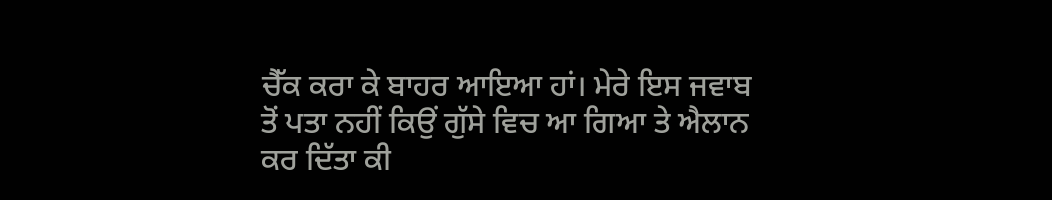ਚੈੱਕ ਕਰਾ ਕੇ ਬਾਹਰ ਆਇਆ ਹਾਂ। ਮੇਰੇ ਇਸ ਜਵਾਬ ਤੋਂ ਪਤਾ ਨਹੀਂ ਕਿਉਂ ਗੁੱਸੇ ਵਿਚ ਆ ਗਿਆ ਤੇ ਐਲਾਨ ਕਰ ਦਿੱਤਾ ਕੀ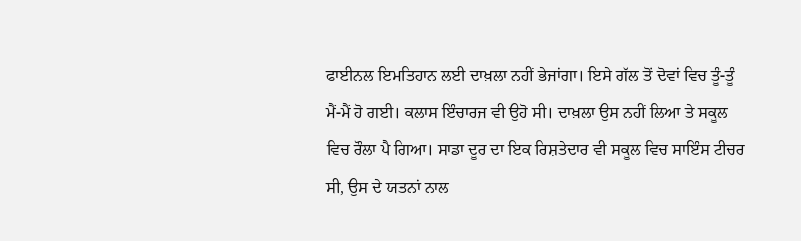ਫਾਈਨਲ ਇਮਤਿਹਾਨ ਲਈ ਦਾਖ਼ਲਾ ਨਹੀਂ ਭੇਜਾਂਗਾ। ਇਸੇ ਗੱਲ ਤੋਂ ਦੋਵਾਂ ਵਿਚ ਤੂੰ-ਤੂੰ ਮੈਂ-ਮੈਂ ਹੋ ਗਈ। ਕਲਾਸ ਇੰਚਾਰਜ ਵੀ ਉਹੋ ਸੀ। ਦਾਖ਼ਲਾ ਉਸ ਨਹੀਂ ਲਿਆ ਤੇ ਸਕੂਲ ਵਿਚ ਰੌਲਾ ਪੈ ਗਿਆ। ਸਾਡਾ ਦੂਰ ਦਾ ਇਕ ਰਿਸ਼ਤੇਦਾਰ ਵੀ ਸਕੂਲ ਵਿਚ ਸਾਇੰਸ ਟੀਚਰ ਸੀ, ਉਸ ਦੇ ਯਤਨਾਂ ਨਾਲ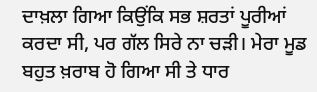ਦਾਖ਼ਲਾ ਗਿਆ ਕਿਉਂਕਿ ਸਭ ਸ਼ਰਤਾਂ ਪੂਰੀਆਂ ਕਰਦਾ ਸੀ, ਪਰ ਗੱਲ ਸਿਰੇ ਨਾ ਚੜੀ। ਮੇਰਾ ਮੂਡ ਬਹੁਤ ਖ਼ਰਾਬ ਹੋ ਗਿਆ ਸੀ ਤੇ ਧਾਰ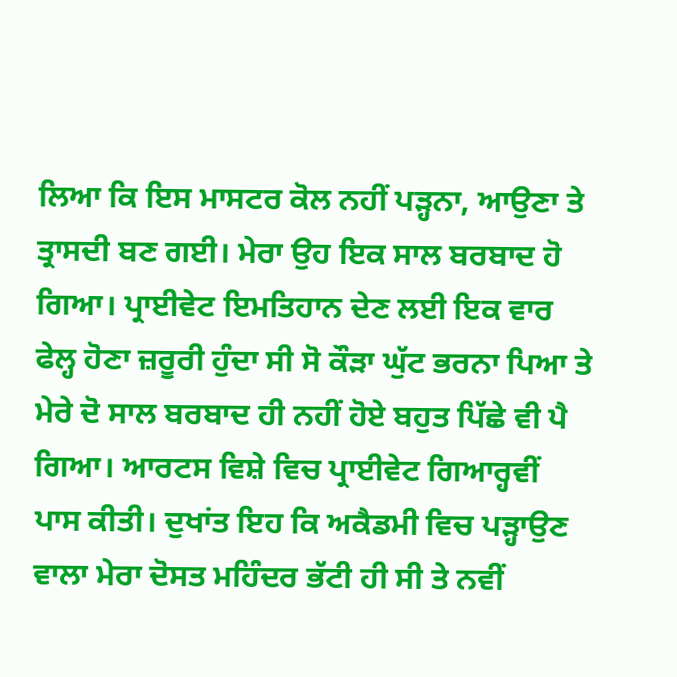ਲਿਆ ਕਿ ਇਸ ਮਾਸਟਰ ਕੋਲ ਨਹੀਂ ਪੜ੍ਹਨਾ, ਆਉਣਾ ਤੇ ਤ੍ਰਾਸਦੀ ਬਣ ਗਈ। ਮੇਰਾ ਉਹ ਇਕ ਸਾਲ ਬਰਬਾਦ ਹੋ ਗਿਆ। ਪ੍ਰਾਈਵੇਟ ਇਮਤਿਹਾਨ ਦੇਣ ਲਈ ਇਕ ਵਾਰ ਫੇਲ੍ਹ ਹੋਣਾ ਜ਼ਰੂਰੀ ਹੁੰਦਾ ਸੀ ਸੋ ਕੌੜਾ ਘੁੱਟ ਭਰਨਾ ਪਿਆ ਤੇ ਮੇਰੇ ਦੋ ਸਾਲ ਬਰਬਾਦ ਹੀ ਨਹੀਂ ਹੋਏ ਬਹੁਤ ਪਿੱਛੇ ਵੀ ਪੈ ਗਿਆ। ਆਰਟਸ ਵਿਸ਼ੇ ਵਿਚ ਪ੍ਰਾਈਵੇਟ ਗਿਆਰ੍ਹਵੀਂ ਪਾਸ ਕੀਤੀ। ਦੁਖਾਂਤ ਇਹ ਕਿ ਅਕੈਡਮੀ ਵਿਚ ਪੜ੍ਹਾਉਣ ਵਾਲਾ ਮੇਰਾ ਦੋਸਤ ਮਹਿੰਦਰ ਭੱਟੀ ਹੀ ਸੀ ਤੇ ਨਵੀਂ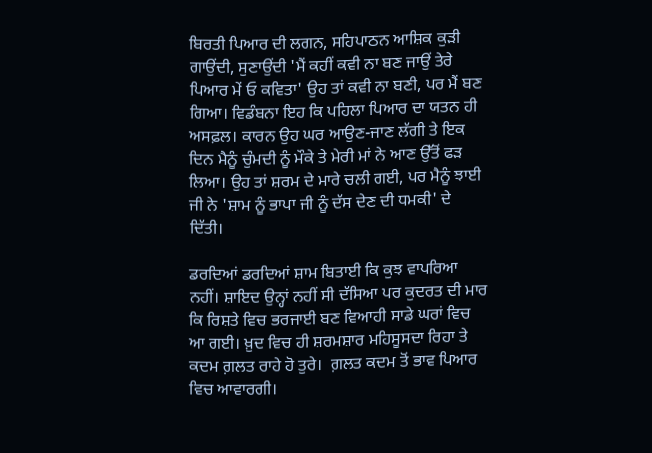ਬਿਰਤੀ ਪਿਆਰ ਦੀ ਲਗਨ, ਸਹਿਪਾਠਨ ਆਸ਼ਿਕ ਕੁੜੀ ਗਾਉਂਦੀ, ਸੁਣਾਉਂਦੀ 'ਮੈਂ ਕਹੀਂ ਕਵੀ ਨਾ ਬਣ ਜਾਉਂ ਤੇਰੇ ਪਿਆਰ ਮੇਂ ਓ ਕਵਿਤਾ' ਉਹ ਤਾਂ ਕਵੀ ਨਾ ਬਣੀ, ਪਰ ਮੈਂ ਬਣ ਗਿਆ। ਵਿਡੰਬਨਾ ਇਹ ਕਿ ਪਹਿਲਾ ਪਿਆਰ ਦਾ ਯਤਨ ਹੀ ਅਸਫ਼ਲ। ਕਾਰਨ ਉਹ ਘਰ ਆਉਣ-ਜਾਣ ਲੱਗੀ ਤੇ ਇਕ ਦਿਨ ਮੈਨੂੰ ਚੁੰਮਦੀ ਨੂੰ ਮੌਕੇ ਤੇ ਮੇਰੀ ਮਾਂ ਨੇ ਆਣ ਉੱਤੋਂ ਫੜ ਲਿਆ। ਉਹ ਤਾਂ ਸ਼ਰਮ ਦੇ ਮਾਰੇ ਚਲੀ ਗਈ, ਪਰ ਮੈਨੂੰ ਝਾਈ ਜੀ ਨੇ 'ਸ਼ਾਮ ਨੂੰ ਭਾਪਾ ਜੀ ਨੂੰ ਦੱਸ ਦੇਣ ਦੀ ਧਮਕੀ' ਦੇ ਦਿੱਤੀ।

ਡਰਦਿਆਂ ਡਰਦਿਆਂ ਸ਼ਾਮ ਬਿਤਾਈ ਕਿ ਕੁਝ ਵਾਪਰਿਆ ਨਹੀਂ। ਸ਼ਾਇਦ ਉਨ੍ਹਾਂ ਨਹੀਂ ਸੀ ਦੱਸਿਆ ਪਰ ਕੁਦਰਤ ਦੀ ਮਾਰ ਕਿ ਰਿਸ਼ਤੇ ਵਿਚ ਭਰਜਾਈ ਬਣ ਵਿਆਹੀ ਸਾਡੇ ਘਰਾਂ ਵਿਚ ਆ ਗਈ। ਖ਼ੁਦ ਵਿਚ ਹੀ ਸ਼ਰਮਸ਼ਾਰ ਮਹਿਸੂਸਦਾ ਰਿਹਾ ਤੇ ਕਦਮ ਗ਼ਲਤ ਰਾਹੇ ਹੋ ਤੁਰੇ।  ਗ਼ਲਤ ਕਦਮ ਤੋਂ ਭਾਵ ਪਿਆਰ ਵਿਚ ਆਵਾਰਗੀ।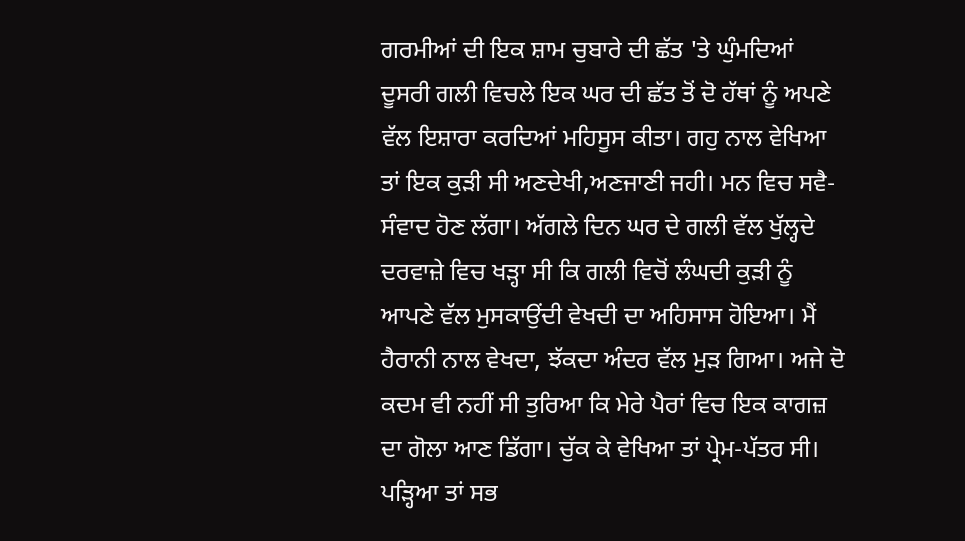ਗਰਮੀਆਂ ਦੀ ਇਕ ਸ਼ਾਮ ਚੁਬਾਰੇ ਦੀ ਛੱਤ 'ਤੇ ਘੁੰਮਦਿਆਂ ਦੂਸਰੀ ਗਲੀ ਵਿਚਲੇ ਇਕ ਘਰ ਦੀ ਛੱਤ ਤੋਂ ਦੋ ਹੱਥਾਂ ਨੂੰ ਅਪਣੇ ਵੱਲ ਇਸ਼ਾਰਾ ਕਰਦਿਆਂ ਮਹਿਸੂਸ ਕੀਤਾ। ਗਹੁ ਨਾਲ ਵੇਖਿਆ ਤਾਂ ਇਕ ਕੁੜੀ ਸੀ ਅਣਦੇਖੀ,ਅਣਜਾਣੀ ਜਹੀ। ਮਨ ਵਿਚ ਸਵੈ-ਸੰਵਾਦ ਹੋਣ ਲੱਗਾ। ਅੱਗਲੇ ਦਿਨ ਘਰ ਦੇ ਗਲੀ ਵੱਲ ਖੁੱਲ੍ਹਦੇ ਦਰਵਾਜ਼ੇ ਵਿਚ ਖੜ੍ਹਾ ਸੀ ਕਿ ਗਲੀ ਵਿਚੋਂ ਲੰਘਦੀ ਕੁੜੀ ਨੂੰ ਆਪਣੇ ਵੱਲ ਮੁਸਕਾਉਂਦੀ ਵੇਖਦੀ ਦਾ ਅਹਿਸਾਸ ਹੋਇਆ। ਮੈਂ ਹੈਰਾਨੀ ਨਾਲ ਵੇਖਦਾ, ਝੱਕਦਾ ਅੰਦਰ ਵੱਲ ਮੁੜ ਗਿਆ। ਅਜੇ ਦੋ ਕਦਮ ਵੀ ਨਹੀਂ ਸੀ ਤੁਰਿਆ ਕਿ ਮੇਰੇ ਪੈਰਾਂ ਵਿਚ ਇਕ ਕਾਗਜ਼ ਦਾ ਗੋਲਾ ਆਣ ਡਿੱਗਾ। ਚੁੱਕ ਕੇ ਵੇਖਿਆ ਤਾਂ ਪ੍ਰੇਮ-ਪੱਤਰ ਸੀ। ਪੜ੍ਹਿਆ ਤਾਂ ਸਭ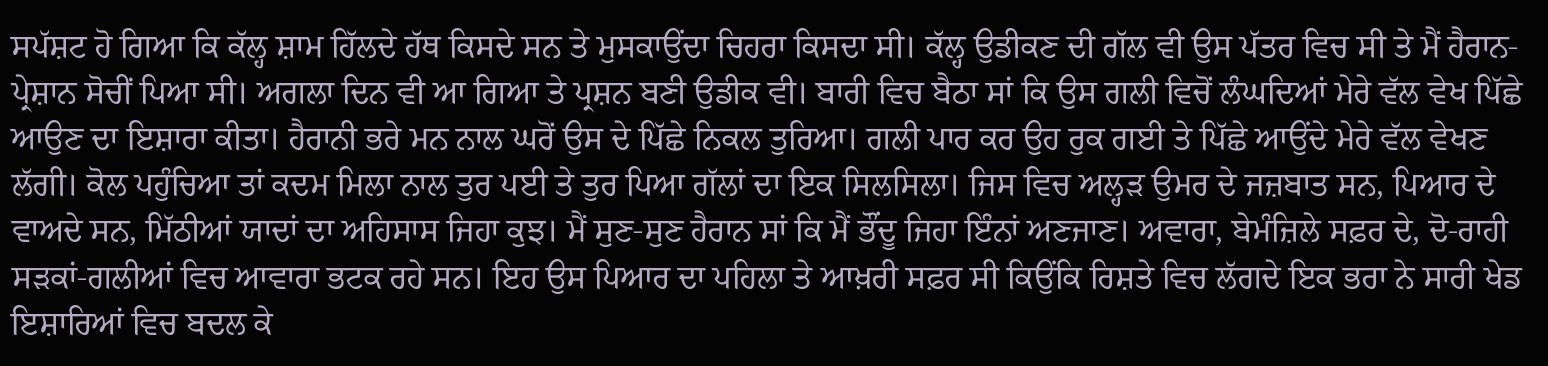ਸਪੱਸ਼ਟ ਹੋ ਗਿਆ ਕਿ ਕੱਲ੍ਹ ਸ਼ਾਮ ਹਿੱਲਦੇ ਹੱਥ ਕਿਸਦੇ ਸਨ ਤੇ ਮੁਸਕਾਉਂਦਾ ਚਿਹਰਾ ਕਿਸਦਾ ਸੀ। ਕੱਲ੍ਹ ਉਡੀਕਣ ਦੀ ਗੱਲ ਵੀ ਉਸ ਪੱਤਰ ਵਿਚ ਸੀ ਤੇ ਮੈਂ ਹੈਰਾਨ-ਪ੍ਰੇਸ਼ਾਨ ਸੋਚੀਂ ਪਿਆ ਸੀ। ਅਗਲਾ ਦਿਨ ਵੀ ਆ ਗਿਆ ਤੇ ਪ੍ਰਸ਼ਨ ਬਣੀ ਉਡੀਕ ਵੀ। ਬਾਰੀ ਵਿਚ ਬੈਠਾ ਸਾਂ ਕਿ ਉਸ ਗਲੀ ਵਿਚੋਂ ਲੰਘਦਿਆਂ ਮੇਰੇ ਵੱਲ ਵੇਖ ਪਿੱਛੇ ਆਉਣ ਦਾ ਇਸ਼ਾਰਾ ਕੀਤਾ। ਹੈਰਾਨੀ ਭਰੇ ਮਨ ਨਾਲ ਘਰੋਂ ਉਸ ਦੇ ਪਿੱਛੇ ਨਿਕਲ ਤੁਰਿਆ। ਗਲੀ ਪਾਰ ਕਰ ਉਹ ਰੁਕ ਗਈ ਤੇ ਪਿੱਛੇ ਆਉਂਦੇ ਮੇਰੇ ਵੱਲ ਵੇਖਣ ਲੱਗੀ। ਕੋਲ ਪਹੁੰਚਿਆ ਤਾਂ ਕਦਮ ਮਿਲਾ ਨਾਲ ਤੁਰ ਪਈ ਤੇ ਤੁਰ ਪਿਆ ਗੱਲਾਂ ਦਾ ਇਕ ਸਿਲਸਿਲਾ। ਜਿਸ ਵਿਚ ਅਲ੍ਹੜ ਉਮਰ ਦੇ ਜਜ਼ਬਾਤ ਸਨ, ਪਿਆਰ ਦੇ ਵਾਅਦੇ ਸਨ, ਮਿੱਠੀਆਂ ਯਾਦਾਂ ਦਾ ਅਹਿਸਾਸ ਜਿਹਾ ਕੁਝ। ਮੈਂ ਸੁਣ-ਸੁਣ ਹੈਰਾਨ ਸਾਂ ਕਿ ਮੈਂ ਭੌਂਦੂ ਜਿਹਾ ਇੰਨਾਂ ਅਣਜਾਣ। ਅਵਾਰਾ, ਬੇਮੰਜ਼ਿਲੇ ਸਫ਼ਰ ਦੇ, ਦੋ-ਰਾਹੀ ਸੜਕਾਂ-ਗਲੀਆਂ ਵਿਚ ਆਵਾਰਾ ਭਟਕ ਰਹੇ ਸਨ। ਇਹ ਉਸ ਪਿਆਰ ਦਾ ਪਹਿਲਾ ਤੇ ਆਖ਼ਰੀ ਸਫ਼ਰ ਸੀ ਕਿਉਂਕਿ ਰਿਸ਼ਤੇ ਵਿਚ ਲੱਗਦੇ ਇਕ ਭਰਾ ਨੇ ਸਾਰੀ ਖੇਡ ਇਸ਼ਾਰਿਆਂ ਵਿਚ ਬਦਲ ਕੇ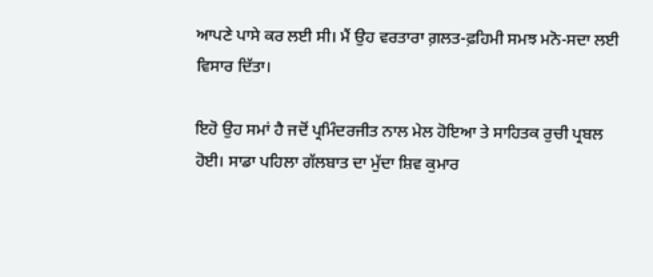ਆਪਣੇ ਪਾਸੇ ਕਰ ਲਈ ਸੀ। ਮੈਂ ਉਹ ਵਰਤਾਰਾ ਗ਼ਲਤ-ਫ਼ਹਿਮੀ ਸਮਝ ਮਨੋ-ਸਦਾ ਲਈ ਵਿਸਾਰ ਦਿੱਤਾ।

ਇਹੋ ਉਹ ਸਮਾਂ ਹੈ ਜਦੋਂ ਪ੍ਰਮਿੰਦਰਜੀਤ ਨਾਲ ਮੇਲ ਹੋਇਆ ਤੇ ਸਾਹਿਤਕ ਰੁਚੀ ਪ੍ਰਬਲ ਹੋਈ। ਸਾਡਾ ਪਹਿਲਾ ਗੱਲਬਾਤ ਦਾ ਮੁੱਦਾ ਸ਼ਿਵ ਕੁਮਾਰ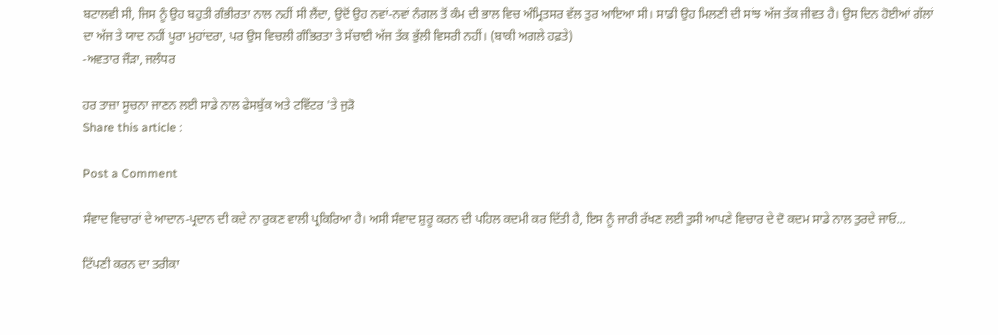ਬਟਾਲਵੀ ਸੀ, ਜਿਸ ਨੂੰ ਉਹ ਬਹੁਤੀ ਗੰਭੀਰਤਾ ਨਾਲ ਨਹੀਂ ਸੀ ਲੈਂਦਾ, ਉਦੋਂ ਉਹ ਨਵਾਂ-ਨਵਾਂ ਨੰਗਲ ਤੋਂ ਕੰਮ ਦੀ ਭਾਲ ਵਿਚ ਅੰਮ੍ਰਿਤਸਰ ਵੱਲ ਤੁਰ ਆਇਆ ਸੀ। ਸਾਡੀ ਉਹ ਮਿਲਣੀ ਦੀ ਸਾਂਝ ਅੱਜ ਤੱਕ ਜੀਵਤ ਹੈ। ਉਸ ਦਿਨ ਹੋਈਆਂ ਗੱਲਾਂ ਦਾ ਅੱਜ ਤੇ ਯਾਦ ਨਹੀਂ ਪੂਰਾ ਮੁਹਾਂਦਰਾ, ਪਰ ਉਸ ਵਿਚਲੀ ਗੰਭਿਰਤਾ ਤੇ ਸੱਚਾਈ ਅੱਜ ਤੱਕ ਭੁੱਲੀ ਵਿਸਰੀ ਨਹੀਂ। (ਬਾਕੀ ਅਗਲੇ ਹਫ਼ਤੇ)
-ਅਵਤਾਰ ਜੌੜਾ, ਜਲੰਧਰ

ਹਰ ਤਾਜ਼ਾ ਸੂਚਨਾ ਜਾਣਨ ਲਈ ਸਾਡੇ ਨਾਲ ਫੇਸਬੁੱਕ ਅਤੇ ਟਵਿੱਟਰ 'ਤੇ ਜੁੜੋ
Share this article :

Post a Comment

ਸੰਵਾਦ ਵਿਚਾਰਾਂ ਦੇ ਆਦਾਨ-ਪ੍ਰਦਾਨ ਦੀ ਕਦੇ ਨਾ ਰੁਕਣ ਵਾਲੀ ਪ੍ਰਕਿਰਿਆ ਹੈ। ਅਸੀ ਸੰਵਾਦ ਸ਼ੁਰੂ ਕਰਨ ਦੀ ਪਹਿਲ ਕਦਮੀ ਕਰ ਦਿੱਤੀ ਹੈ, ਇਸ ਨੂੰ ਜਾਰੀ ਰੱਖਣ ਲਈ ਤੁਸੀ ਆਪਣੇ ਵਿਚਾਰ ਦੇ ਦੋ ਕਦਮ ਸਾਡੇ ਨਾਲ ਤੁਰਦੇ ਜਾਓ...

ਟਿੱਪਣੀ ਕਰਨ ਦਾ ਤਰੀਕਾ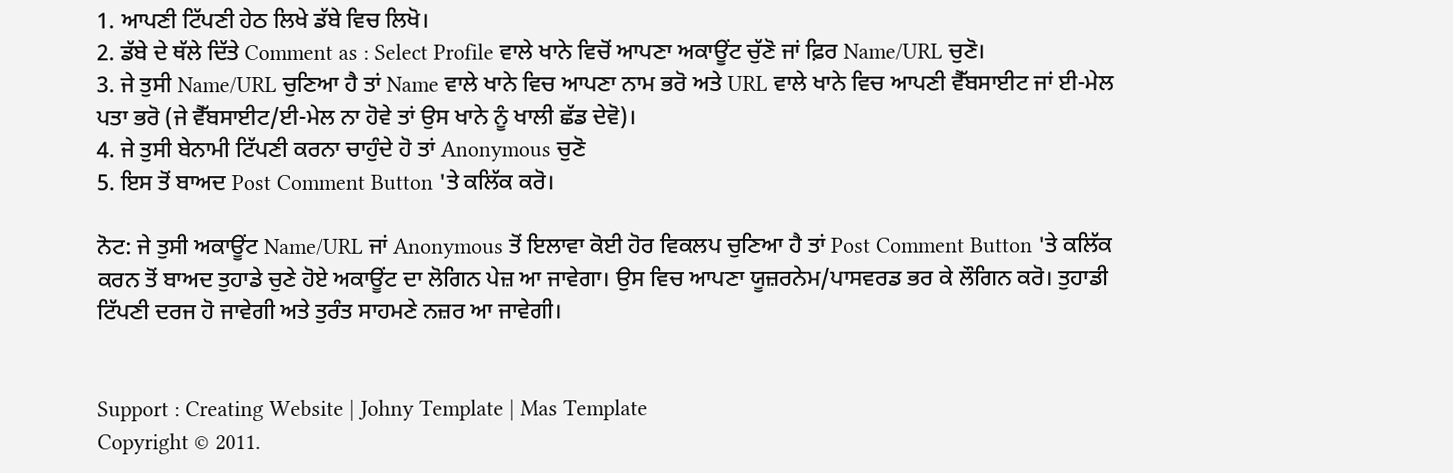1. ਆਪਣੀ ਟਿੱਪਣੀ ਹੇਠ ਲਿਖੇ ਡੱਬੇ ਵਿਚ ਲਿਖੋ।
2. ਡੱਬੇ ਦੇ ਥੱਲੇ ਦਿੱਤੇ Comment as : Select Profile ਵਾਲੇ ਖਾਨੇ ਵਿਚੋਂ ਆਪਣਾ ਅਕਾਊਂਟ ਚੁੱਣੋ ਜਾਂ ਫ਼ਿਰ Name/URL ਚੁਣੋ।
3. ਜੇ ਤੁਸੀ Name/URL ਚੁਣਿਆ ਹੈ ਤਾਂ Name ਵਾਲੇ ਖਾਨੇ ਵਿਚ ਆਪਣਾ ਨਾਮ ਭਰੋ ਅਤੇ URL ਵਾਲੇ ਖਾਨੇ ਵਿਚ ਆਪਣੀ ਵੈੱਬਸਾਈਟ ਜਾਂ ਈ-ਮੇਲ ਪਤਾ ਭਰੋ (ਜੇ ਵੈੱਬਸਾਈਟ/ਈ-ਮੇਲ ਨਾ ਹੋਵੇ ਤਾਂ ਉਸ ਖਾਨੇ ਨੂੰ ਖਾਲੀ ਛੱਡ ਦੇਵੋ)।
4. ਜੇ ਤੁਸੀ ਬੇਨਾਮੀ ਟਿੱਪਣੀ ਕਰਨਾ ਚਾਹੁੰਦੇ ਹੋ ਤਾਂ Anonymous ਚੁਣੋ
5. ਇਸ ਤੋਂ ਬਾਅਦ Post Comment Button 'ਤੇ ਕਲਿੱਕ ਕਰੋ।

ਨੋਟ: ਜੇ ਤੁਸੀ ਅਕਾਊਂਟ Name/URL ਜਾਂ Anonymous ਤੋਂ ਇਲਾਵਾ ਕੋਈ ਹੋਰ ਵਿਕਲਪ ਚੁਣਿਆ ਹੈ ਤਾਂ Post Comment Button 'ਤੇ ਕਲਿੱਕ ਕਰਨ ਤੋਂ ਬਾਅਦ ਤੁਹਾਡੇ ਚੁਣੇ ਹੋਏ ਅਕਾਊਂਟ ਦਾ ਲੋਗਿਨ ਪੇਜ਼ ਆ ਜਾਵੇਗਾ। ਉਸ ਵਿਚ ਆਪਣਾ ਯੂਜ਼ਰਨੇਮ/ਪਾਸਵਰਡ ਭਰ ਕੇ ਲੌਗਿਨ ਕਰੋ। ਤੁਹਾਡੀ ਟਿੱਪਣੀ ਦਰਜ ਹੋ ਜਾਵੇਗੀ ਅਤੇ ਤੁਰੰਤ ਸਾਹਮਣੇ ਨਜ਼ਰ ਆ ਜਾਵੇਗੀ।


Support : Creating Website | Johny Template | Mas Template
Copyright © 2011.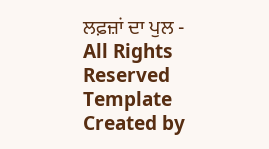ਲਫ਼ਜ਼ਾਂ ਦਾ ਪੁਲ - All Rights Reserved
Template Created by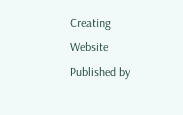Creating Website Published by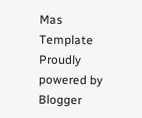Mas Template
Proudly powered by Blogger